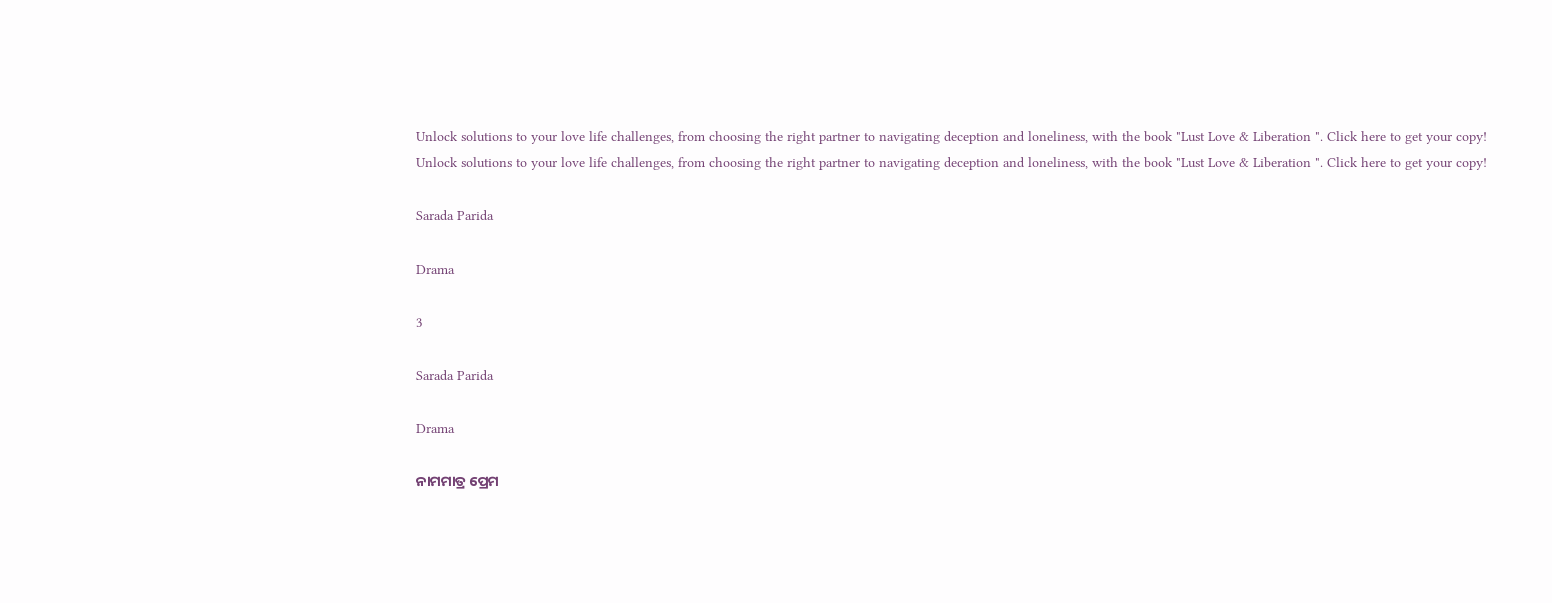Unlock solutions to your love life challenges, from choosing the right partner to navigating deception and loneliness, with the book "Lust Love & Liberation ". Click here to get your copy!
Unlock solutions to your love life challenges, from choosing the right partner to navigating deception and loneliness, with the book "Lust Love & Liberation ". Click here to get your copy!

Sarada Parida

Drama

3

Sarada Parida

Drama

ନାମମାତ୍ର ପ୍ରେମ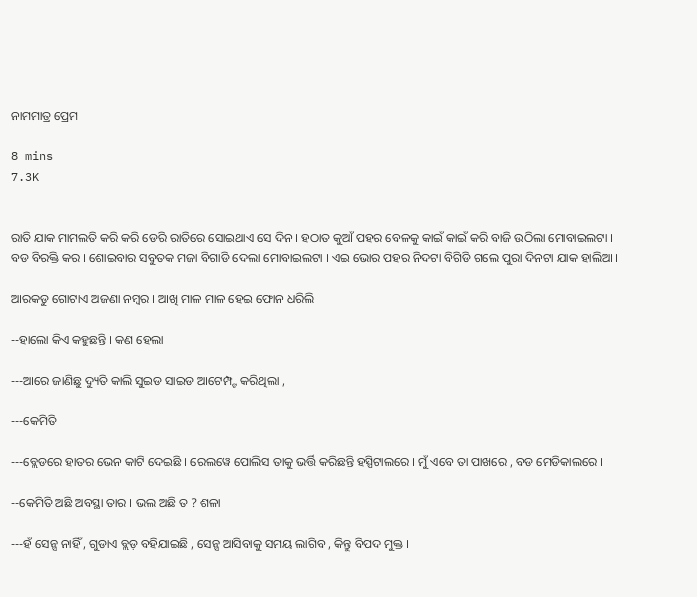ନାମମାତ୍ର ପ୍ରେମ

8 mins
7.3K


ରାତି ଯାକ ମାମଲତି କରି କରି ଡେରି ରାତିରେ ସୋଇଥାଏ ସେ ଦିନ । ହଠାତ କୁଆଁ ପହର ବେଳକୁ କାଇଁ କାଇଁ କରି ବାଜି ଉଠିଲା ମୋବାଇଲଟା । ବଡ ବିରକ୍ତି କର । ଶୋଇବାର ସବୁତକ ମଜା ବିଗାଡି ଦେଲା ମୋବାଇଲଟା । ଏଇ ଭୋର ପହର ନିଦଟା ବିଗିଡି ଗଲେ ପୁରା ଦିନଟା ଯାକ ହାଲିଆ ।

ଆରକଡୁ ଗୋଟାଏ ଅଜଣା ନମ୍ବର । ଆଖି ମାଳ ମାଳ ହେଇ ଫୋନ ଧରିଲି

--ହାଲୋ କିଏ କହୁଛନ୍ତି । କଣ ହେଲା

---ଆରେ ଜାଣିଛୁ ଦ୍ୟୁତି କାଲି ସୁଇଡ ସାଇଡ ଆଟେମ୍ପ୍ଟ କରିଥିଲା ,

---କେମିତି

---ବ୍ଲେଡରେ ହାତର ଭେନ କାଟି ଦେଇଛି । ରେଲୱେ ପୋଲିସ ତାକୁ ଭର୍ତ୍ତି କରିଛନ୍ତି ହସ୍ପିଟାଲରେ । ମୁଁ ଏବେ ତା ପାଖରେ , ବଡ ମେଡିକାଲରେ ।

--କେମିତି ଅଛି ଅବସ୍ଥା ତାର । ଭଲ ଅଛି ତ ? ଶଳା

---ହଁ ସେନ୍ସ ନାହିଁ , ଗୁଡାଏ ବ୍ଲଡ଼ ବହିଯାଇଛି , ସେନ୍ସ ଆସିବାକୁ ସମୟ ଲାଗିବ , କିନ୍ତୁ ବିପଦ ମୁକ୍ତ ।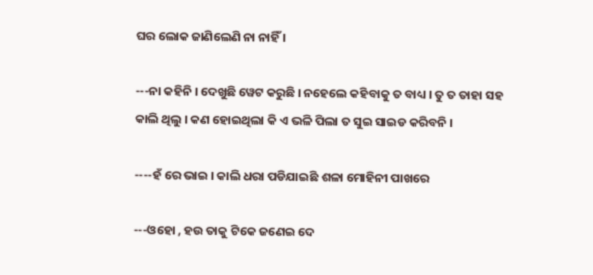ଘର ଲୋକ ଜାଣିଲେଣି ନା ନାହିଁ ।

---ନା କହିନି । ଦେଖୁଛି ୱେଟ କରୁଛି । ନହେଲେ କହିବାକୁ ତ ବାଧ୍ୟ । ତୁ ତ ତାହା ସହ କାଲି ଥିଲୁ । କଣ ହୋଇଥିଲା କି ଏ ଭଳି ପିଲା ତ ସୁଇ ସାଇଡ କରିବନି ।

----ହଁ ରେ ଭାଇ । କାଲି ଧରା ପଡିଯାଇଛି ଶଳା ମୋହିନୀ ପାଖରେ

---ଓହୋ , ହଉ ତାକୁ ଟିକେ ଜଣେଇ ଦେ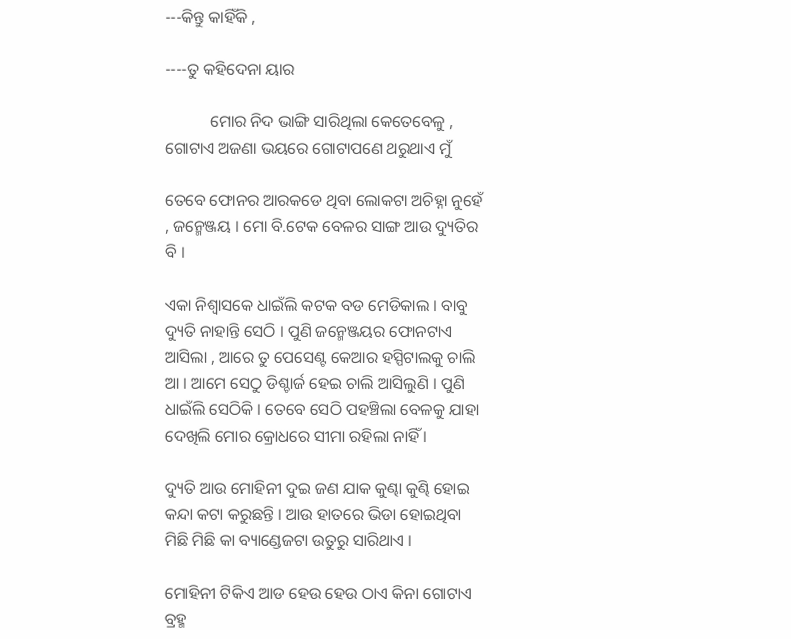---କିନ୍ତୁ କାହିଁକି ,

----ତୁ କହିଦେନା ୟାର

           ମୋର ନିଦ ଭାଙ୍ଗି ସାରିଥିଲା କେତେବେଳୁ , ଗୋଟାଏ ଅଜଣା ଭୟରେ ଗୋଟାପଣେ ଥରୁଥାଏ ମୁଁ

ତେବେ ଫୋନର ଆରକଡେ ଥିବା ଲୋକଟା ଅଚିହ୍ନା ନୁହେଁ , ଜନ୍ମେଞ୍ଜୟ । ମୋ ବି.ଟେକ ବେଳର ସାଙ୍ଗ ଆଉ ଦ୍ୟୁତିର ବି ।

ଏକା ନିଶ୍ଵାସକେ ଧାଇଁଲି କଟକ ବଡ ମେଡିକାଲ । ବାବୁ ଦ୍ୟୁତି ନାହାନ୍ତି ସେଠି । ପୁଣି ଜନ୍ମେଞ୍ଜୟର ଫୋନଟାଏ ଆସିଲା , ଆରେ ତୁ ପେସେଣ୍ଟ କେଆର ହସ୍ପିଟାଲକୁ ଚାଲି ଆ । ଆମେ ସେଠୁ ଡିଶ୍ଚାର୍ଜ ହେଇ ଚାଲି ଆସିଲୁଣି । ପୁଣି ଧାଇଁଲି ସେଠିକି । ତେବେ ସେଠି ପହଞ୍ଚିଲା ବେଳକୁ ଯାହା ଦେଖିଲି ମୋର କ୍ରୋଧରେ ସୀମା ରହିଲା ନାହିଁ ।

ଦ୍ୟୁତି ଆଉ ମୋହିନୀ ଦୁଇ ଜଣ ଯାକ କୁଣ୍ଢା କୁଣ୍ଢି ହୋଇ କନ୍ଦା କଟା କରୁଛନ୍ତି । ଆଉ ହାତରେ ଭିଡା ହୋଇଥିବା ମିଛି ମିଛି କା ବ୍ୟାଣ୍ଡେଜଟା ଉତୁରୁ ସାରିଥାଏ ।

ମୋହିନୀ ଟିକିଏ ଆଡ ହେଉ ହେଉ ଠାଏ କିନା ଗୋଟାଏ ବ୍ରହ୍ମ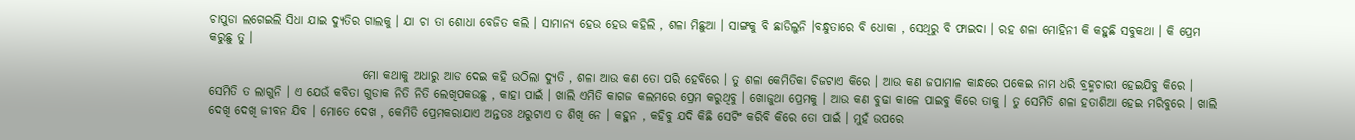ଚାପୁଡା ଲଗେଇଲି ସିଧା ଯାଇ ଦ୍ୟୁତିର ଗାଲକୁ । ଯା ଚା ତା ଶୋଧା ବେଜିତ କଲି । ସାମାନ୍ୟ ହେଉ ହେଉ କହିଲି , ଶଳା ମିଛୁଆ । ସାଙ୍ଗକୁ ବି ଛାଡିଲୁନି ।ବନ୍ଧୁତାରେ ବି ଧୋକା , ସେଥିରୁ ବି ଫାଇଦା । ରହ ଶଳା ମୋହିନୀ କି କହୁଛି ସବୁକଥା । କି ପ୍ରେମ କରୁଛୁ ତୁ ।

                                ମୋ କଥାକୁ ଅଧାରୁ ଆଡ ଦେଇ କହି ଉଠିଲା ଦ୍ୟୁତି , ଶଳା ଆଉ କଣ ତୋ ପରି ହେବିରେ । ତୁ ଶଳା କେମିତିକା ଚିଜଟାଏ କିରେ । ଆଉ କଣ ଜପାମାଳ କାନ୍ଧରେ ପକେଇ ନାମ ଧରି ବ୍ରହ୍ମଚାରୀ ହେଇଯିବୁ କିରେ । ସେମିତି ତ ଲାଗୁନି । ଏ ଯେଉଁ କବିତା ଗୁଡାକ ନିତି ନିତି ଲେଖିପକଉଛୁ , କାହା ପାଇଁ । ଖାଲି ଏମିତି କାଗଜ କଲମରେ ପ୍ରେମ କରୁଥିବୁ । ଖୋଜୁଥା ପ୍ରେମକୁ । ଆଉ କଣ ବୁଢା କାଳେ ପାଇବୁ କିରେ ତାକୁ । ତୁ ସେମିତି ଶଳା ହତାଶିଆ ହେଇ ମରିବୁରେ । ଖାଲି ଦେଖି ଦେଖି ଜୀବନ ଯିବ । ମୋତେ ଦେଖ , କେମିତି ପ୍ରେମକରାଯାଏ ଅନ୍ତତଃ ଥରୁଟାଏ ତ ଶିଖି ନେ । କହୁନ , କହିବୁ ଯଦି କିଛି ସେଟିଂ କରିବି କିରେ ତୋ ପାଇଁ । ମୁହଁ ଉପରେ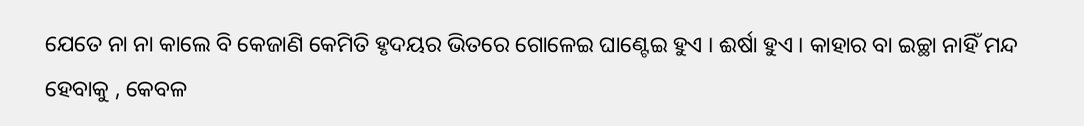ଯେତେ ନା ନା କାଲେ ବି କେଜାଣି କେମିତି ହୃଦୟର ଭିତରେ ଗୋଳେଇ ଘାଣ୍ଟେଇ ହୁଏ । ଈର୍ଷା ହୁଏ । କାହାର ବା ଇଚ୍ଛା ନାହିଁ ମନ୍ଦ ହେବାକୁ , କେବଳ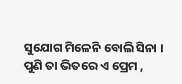ସୁଯୋଗ ମିଳେନି ବୋଲି ସିନା । ପୁଣି ତା ଭିତରେ ଏ ପ୍ରେମ ,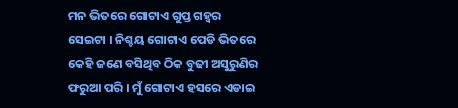ମନ ଭିତରେ ଗୋଟାଏ ଗୁପ୍ତ ଗହ୍ଵର ସେଇଟା । ନିଶ୍ଚୟ ଗୋଟାଏ ପେଡି ଭିତରେ କେହି ଜଣେ ବସିଥିବ ଠିକ ବୁଢୀ ଅସୁରୁଣିର ଫରୁଆ ପରି । ମୁଁ ଗୋଟାଏ ହସରେ ଏଡାଇ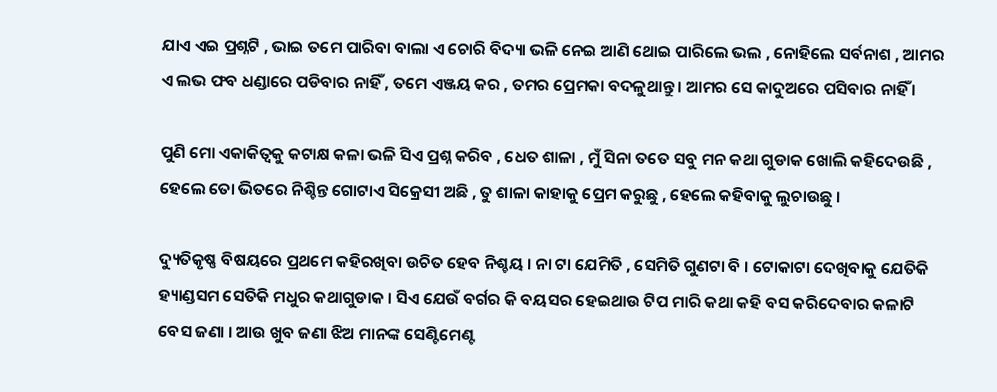ଯାଏ ଏଇ ପ୍ରଶ୍ନଟି , ଭାଇ ତମେ ପାରିବା ବାଲା ଏ ଚୋରି ବିଦ୍ୟା ଭଳି ନେଇ ଆଣି ଥୋଇ ପାରିଲେ ଭଲ , ନୋହିଲେ ସର୍ବନାଶ , ଆମର ଏ ଲଭ ଫବ ଧଣ୍ଡାରେ ପଡିବାର ନାହିଁ , ତମେ ଏଞ୍ଜୟ କର , ତମର ପ୍ରେମକା ବଦଳୁଥାନ୍ତୁ । ଆମର ସେ କାଦୁଅରେ ପସିବାର ନାହିଁ ।

ପୁଣି ମୋ ଏକାକିତ୍ଵକୁ କଟାକ୍ଷ କଳା ଭଳି ସିଏ ପ୍ରଶ୍ନ କରିବ , ଧେତ ଶାଳା , ମୁଁ ସିନା ତତେ ସବୁ ମନ କଥା ଗୁଡାକ ଖୋଲି କହିଦେଉଛି , ହେଲେ ତୋ ଭିତରେ ନିଶ୍ଚିନ୍ତ ଗୋଟାଏ ସିକ୍ରେସୀ ଅଛି , ତୁ ଶାଳା କାହାକୁ ପ୍ରେମ କରୁଛୁ , ହେଲେ କହିବାକୁ ଲୁଚାଉଛୁ ।

ଦ୍ୟୁତିକୃଷ୍ଣ ବିଷୟରେ ପ୍ରଥମେ କହିରଖିବା ଉଚିତ ହେବ ନିଶ୍ଚୟ । ନା ଟା ଯେମିତି , ସେମିତି ଗୁଣଟା ବି । ଟୋକାଟା ଦେଖିବାକୁ ଯେତିକି ହ୍ୟାଣ୍ଡସମ ସେତିକି ମଧୁର କଥାଗୁଡାକ । ସିଏ ଯେଉଁ ବର୍ଗର କି ବୟସର ହେଇଥାଉ ଟିପ ମାରି କଥା କହି ବସ କରିଦେବାର କଳାଟି ବେସ ଜଣା । ଆଉ ଖୁବ ଜଣା ଝିଅ ମାନଙ୍କ ସେଣ୍ଟିମେଣ୍ଟ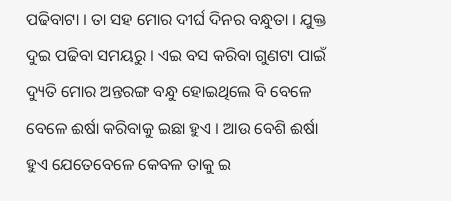ପଢିବାଟା । ତା ସହ ମୋର ଦୀର୍ଘ ଦିନର ବନ୍ଧୁତା । ଯୁକ୍ତ ଦୁଇ ପଢିବା ସମୟରୁ । ଏଇ ବସ କରିବା ଗୁଣଟା ପାଇଁ ଦ୍ୟୁତି ମୋର ଅନ୍ତରଙ୍ଗ ବନ୍ଧୁ ହୋଇଥିଲେ ବି ବେଳେ ବେଳେ ଈର୍ଷା କରିବାକୁ ଇଛା ହୁଏ । ଆଉ ବେଶି ଈର୍ଷା ହୁଏ ଯେତେବେଳେ କେବଳ ତାକୁ ଇ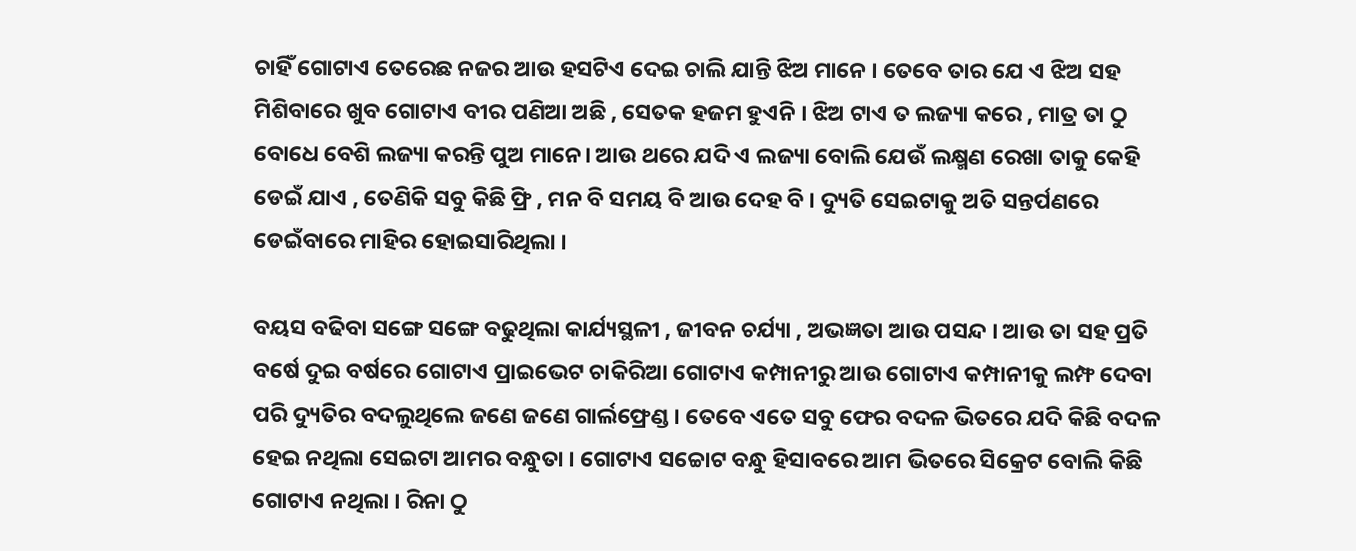ଚାହିଁ ଗୋଟାଏ ତେରେଛ ନଜର ଆଉ ହସଟିଏ ଦେଇ ଚାଲି ଯାନ୍ତି ଝିଅ ମାନେ । ତେବେ ତାର ଯେ ଏ ଝିଅ ସହ ମିଶିବାରେ ଖୁବ ଗୋଟାଏ ବୀର ପଣିଆ ଅଛି , ସେତକ ହଜମ ହୁଏନି । ଝିଅ ଟାଏ ତ ଲଜ୍ୟା କରେ , ମାତ୍ର ତା ଠୁ ବୋଧେ ବେଶି ଲଜ୍ୟା କରନ୍ତି ପୁଅ ମାନେ। ଆଉ ଥରେ ଯଦି ଏ ଲଜ୍ୟା ବୋଲି ଯେଉଁ ଲକ୍ଷ୍ମଣ ରେଖା ତାକୁ କେହି ଡେଇଁ ଯାଏ , ତେଣିକି ସବୁ କିଛି ଫ୍ରି , ମନ ବି ସମୟ ବି ଆଉ ଦେହ ବି । ଦ୍ୟୁତି ସେଇଟାକୁ ଅତି ସନ୍ତର୍ପଣରେ ଡେଇଁବାରେ ମାହିର ହୋଇସାରିଥିଲା ।

ବୟସ ବଢିବା ସଙ୍ଗେ ସଙ୍ଗେ ବଢୁଥିଲା କାର୍ଯ୍ୟସ୍ଥଳୀ , ଜୀବନ ଚର୍ଯ୍ୟା , ଅଭଜ୍ଞତା ଆଉ ପସନ୍ଦ । ଆଉ ତା ସହ ପ୍ରତି ବର୍ଷେ ଦୁଇ ବର୍ଷରେ ଗୋଟାଏ ପ୍ରାଇଭେଟ ଚାକିରିଆ ଗୋଟାଏ କମ୍ପାନୀରୁ ଆଉ ଗୋଟାଏ କମ୍ପାନୀକୁ ଲମ୍ଫ ଦେବା ପରି ଦ୍ୟୁତିର ବଦଲୁଥିଲେ ଜଣେ ଜଣେ ଗାର୍ଲଫ୍ରେଣ୍ଡ । ତେବେ ଏତେ ସବୁ ଫେର ବଦଳ ଭିତରେ ଯଦି କିଛି ବଦଳ ହେଇ ନଥିଲା ସେଇଟା ଆମର ବନ୍ଧୁତା । ଗୋଟାଏ ସଚ୍ଚୋଟ ବନ୍ଧୁ ହିସାବରେ ଆମ ଭିତରେ ସିକ୍ରେଟ ବୋଲି କିଛି ଗୋଟାଏ ନଥିଲା । ରିନା ଠୁ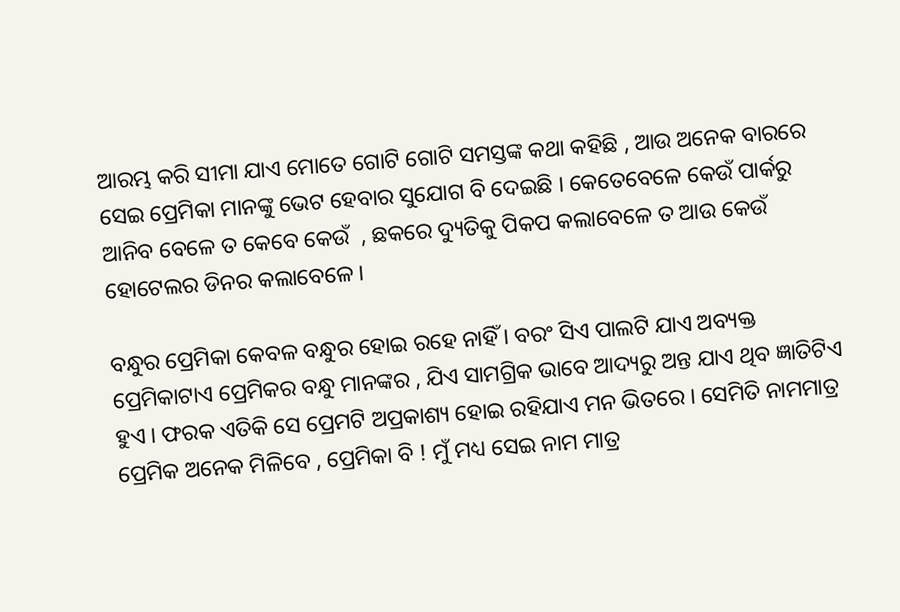ଆରମ୍ଭ କରି ସୀମା ଯାଏ ମୋତେ ଗୋଟି ଗୋଟି ସମସ୍ତଙ୍କ କଥା କହିଛି , ଆଉ ଅନେକ ବାରରେ ସେଇ ପ୍ରେମିକା ମାନଙ୍କୁ ଭେଟ ହେବାର ସୁଯୋଗ ବି ଦେଇଛି । କେତେବେଳେ କେଉଁ ପାର୍କରୁ ଆନିବ ବେଳେ ତ କେବେ କେଉଁ  , ଛକରେ ଦ୍ୟୁତିକୁ ପିକପ କଲାବେଳେ ତ ଆଉ କେଉଁ ହୋଟେଲର ଡିନର କଲାବେଳେ ।

ବନ୍ଧୁର ପ୍ରେମିକା କେବଳ ବନ୍ଧୁର ହୋଇ ରହେ ନାହିଁ । ବରଂ ସିଏ ପାଲଟି ଯାଏ ଅବ୍ୟକ୍ତ ପ୍ରେମିକାଟାଏ ପ୍ରେମିକର ବନ୍ଧୁ ମାନଙ୍କର , ଯିଏ ସାମଗ୍ରିକ ଭାବେ ଆଦ୍ୟରୁ ଅନ୍ତ ଯାଏ ଥିବ ଜ୍ଞାତିଟିଏ ହୁଏ । ଫରକ ଏତିକି ସେ ପ୍ରେମଟି ଅପ୍ରକାଶ୍ୟ ହୋଇ ରହିଯାଏ ମନ ଭିତରେ । ସେମିତି ନାମମାତ୍ର ପ୍ରେମିକ ଅନେକ ମିଳିବେ , ପ୍ରେମିକା ବି ! ମୁଁ ମଧ୍ୟ ସେଇ ନାମ ମାତ୍ର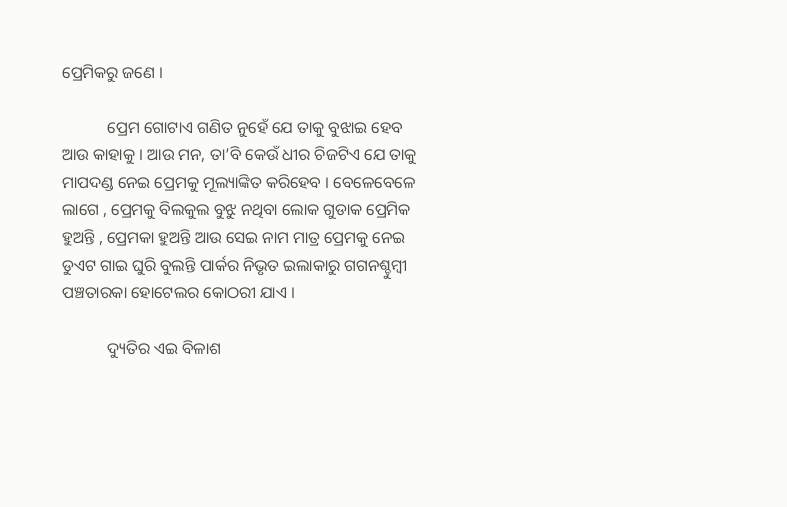ପ୍ରେମିକରୁ ଜଣେ ।

           ପ୍ରେମ ଗୋଟାଏ ଗଣିତ ନୁହେଁ ଯେ ତାକୁ ବୁଝାଇ ହେବ ଆଉ କାହାକୁ । ଆଉ ମନ, ତା’ବି କେଉଁ ଧୀର ଚିଜଟିଏ ଯେ ତାକୁ ମାପଦଣ୍ଡ ନେଇ ପ୍ରେମକୁ ମୂଲ୍ୟାଙ୍କିତ କରିହେବ । ବେଳେବେଳେ ଲାଗେ , ପ୍ରେମକୁ ବିଲକୁଲ ବୁଝୁ ନଥିବା ଲୋକ ଗୁଡାକ ପ୍ରେମିକ ହୁଅନ୍ତି , ପ୍ରେମକା ହୁଅନ୍ତି ଆଉ ସେଇ ନାମ ମାତ୍ର ପ୍ରେମକୁ ନେଇ ଡୁଏଟ ଗାଇ ଘୁରି ବୁଲନ୍ତି ପାର୍କର ନିଭୃତ ଇଲାକାରୁ ଗଗନଶ୍ଚୁମ୍ବୀ ପଞ୍ଚତାରକା ହୋଟେଲର କୋଠରୀ ଯାଏ ।

           ଦ୍ୟୁତିର ଏଇ ବିଳାଶ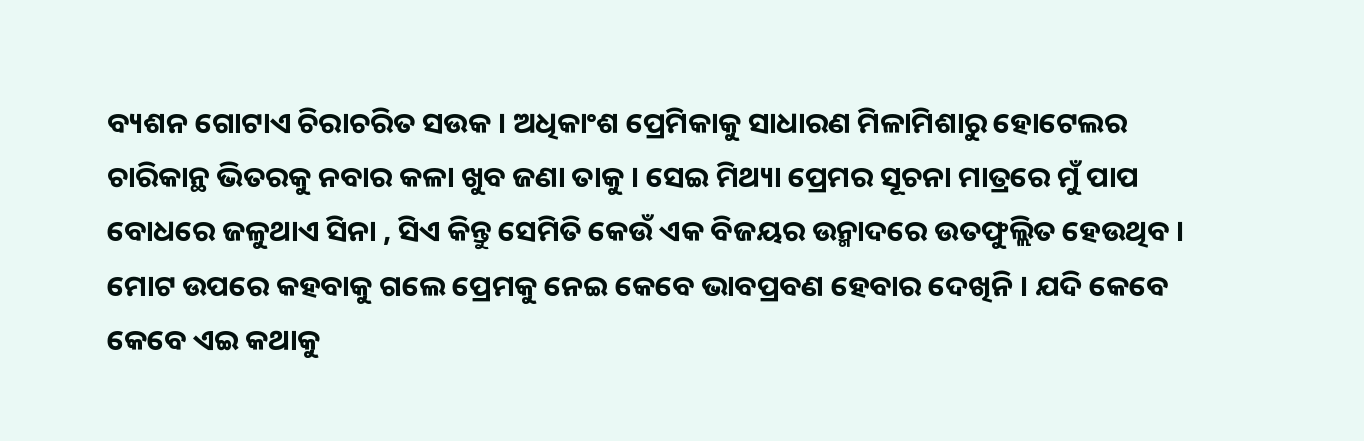ବ୍ୟଶନ ଗୋଟାଏ ଚିରାଚରିତ ସଉକ । ଅଧିକାଂଶ ପ୍ରେମିକାକୁ ସାଧାରଣ ମିଳାମିଶାରୁ ହୋଟେଲର ଚାରିକାନ୍ଥ ଭିତରକୁ ନବାର କଳା ଖୁବ ଜଣା ତାକୁ । ସେଇ ମିଥ୍ୟା ପ୍ରେମର ସୂଚନା ମାତ୍ରରେ ମୁଁ ପାପ ବୋଧରେ ଜଳୁଥାଏ ସିନା , ସିଏ କିନ୍ତୁ ସେମିତି କେଉଁ ଏକ ବିଜୟର ଉନ୍ମାଦରେ ଉତଫୁଲ୍ଲିତ ହେଉଥିବ । ମୋଟ ଉପରେ କହବାକୁ ଗଲେ ପ୍ରେମକୁ ନେଇ କେବେ ଭାବପ୍ରବଣ ହେବାର ଦେଖିନି । ଯଦି କେବେ କେବେ ଏଇ କଥାକୁ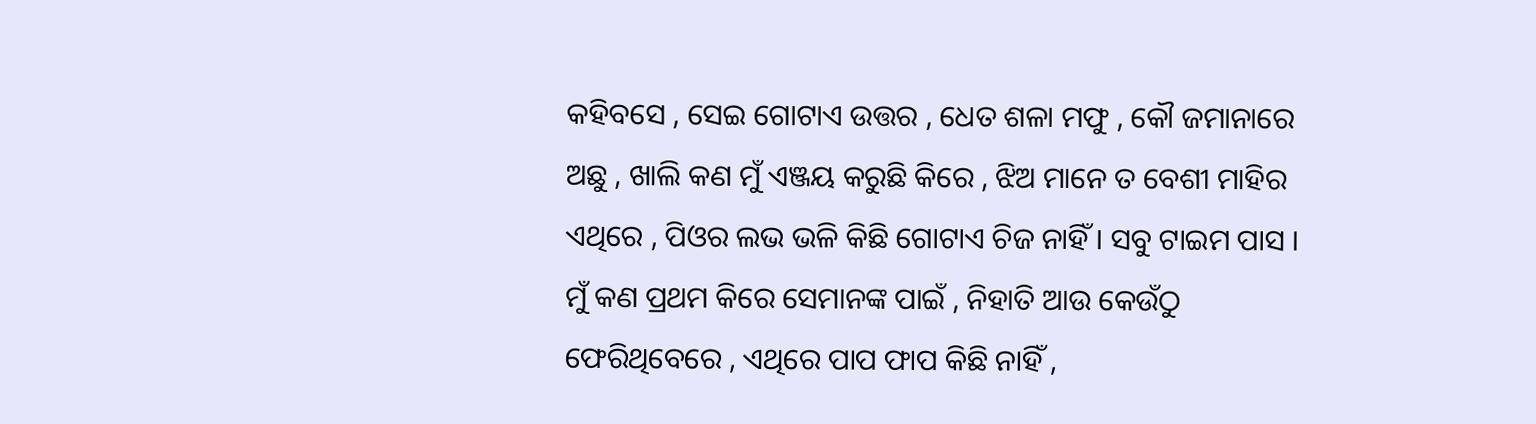କହିବସେ , ସେଇ ଗୋଟାଏ ଉତ୍ତର , ଧେତ ଶଳା ମଫୁ , କୌ ଜମାନାରେ ଅଛୁ , ଖାଲି କଣ ମୁଁ ଏଞ୍ଜୟ କରୁଛି କିରେ , ଝିଅ ମାନେ ତ ବେଶୀ ମାହିର ଏଥିରେ , ପିଓର ଲଭ ଭଳି କିଛି ଗୋଟାଏ ଚିଜ ନାହିଁ । ସବୁ ଟାଇମ ପାସ । ମୁଁ କଣ ପ୍ରଥମ କିରେ ସେମାନଙ୍କ ପାଇଁ , ନିହାତି ଆଉ କେଉଁଠୁ ଫେରିଥିବେରେ , ଏଥିରେ ପାପ ଫାପ କିଛି ନାହିଁ ,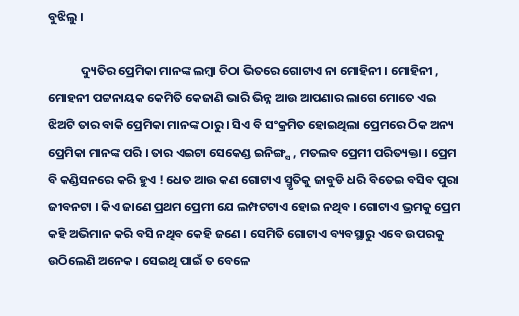ବୁଝିଲୁ ।

            ଦ୍ୟୁତିର ପ୍ରେମିକା ମାନଙ୍କ ଲମ୍ବା ଚିଠା ଭିତରେ ଗୋଟାଏ ନା ମୋହିନୀ । ମୋହିନୀ , ମୋହନୀ ପଟ୍ଟନାୟକ କେମିତି କେଜାଣି ଭାରି ଭିନ୍ନ ଆଉ ଆପଣାର ଲାଗେ ମୋତେ ଏଇ ଝିଅଟି ତାର ବାକି ପ୍ରେମିକା ମାନଙ୍କ ଠାରୁ । ସିଏ ବି ସଂକ୍ରମିତ ହୋଇଥିଲା ପ୍ରେମରେ ଠିକ ଅନ୍ୟ ପ୍ରେମିକା ମାନଙ୍କ ପରି । ତାର ଏଇଟା ସେକେଣ୍ଡ ଇନିଙ୍ଗ୍ସ , ମତଲବ ପ୍ରେମୀ ପରିତ୍ୟକ୍ତା । ପ୍ରେମ ବି କଣ୍ଡିସନରେ କରି ହୁଏ ! ଧେତ ଆଉ କଣ ଗୋଟାଏ ସ୍ମୃତିକୁ ଜାବୁଡି ଧରି ବିତେଇ ବସିବ ପୁରା ଜୀବନଟା । କିଏ ଜାଣେ ପ୍ରଥମ ପ୍ରେମୀ ଯେ ଲମ୍ପଟଟାଏ ହୋଇ ନଥିବ । ଗୋଟାଏ ଭ୍ରମକୁ ପ୍ରେମ କହି ଅଭିମାନ କରି ବସି ନଥିବ କେହି ଜଣେ । ସେମିତି ଗୋଟାଏ ବ୍ୟବସ୍ଥାରୁ ଏବେ ଉପରକୁ ଉଠିଲେଣି ଅନେକ । ସେଇଥି ପାଇଁ ତ ବେଳେ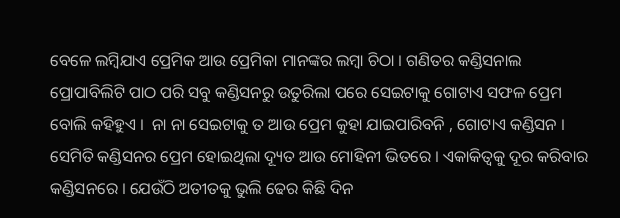ବେଳେ ଲମ୍ବିଯାଏ ପ୍ରେମିକ ଆଉ ପ୍ରେମିକା ମାନଙ୍କର ଲମ୍ବା ଚିଠା । ଗଣିତର କଣ୍ଡିସନାଲ ପ୍ରୋପାବିଲିଟି ପାଠ ପରି ସବୁ କଣ୍ଡିସନରୁ ଉତୁରିଲା ପରେ ସେଇଟାକୁ ଗୋଟାଏ ସଫଳ ପ୍ରେମ ବୋଲି କହିହୁଏ ।  ନା ନା ସେଇଟାକୁ ତ ଆଉ ପ୍ରେମ କୁହା ଯାଇପାରିବନି , ଗୋଟାଏ କଣ୍ଡିସନ । ସେମିତି କଣ୍ଡିସନର ପ୍ରେମ ହୋଇଥିଲା ଦ୍ୟୂତ ଆଉ ମୋହିନୀ ଭିତରେ । ଏକାକିତ୍ଵକୁ ଦୂର କରିବାର କଣ୍ଡିସନରେ । ଯେଉଁଠି ଅତୀତକୁ ଭୁଲି ଢେର କିଛି ଦିନ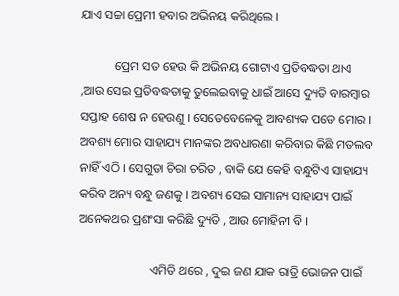ଯାଏ ସଚ୍ଚା ପ୍ରେମୀ ହବାର ଅଭିନୟ କରିଥିଲେ ।

           ପ୍ରେମ ସତ ହେଉ କି ଅଭିନୟ ଗୋଟାଏ ପ୍ରତିବଦ୍ଧତା ଥାଏ ,ଆଉ ସେଇ ପ୍ରତିବଦ୍ଧତାକୁ ତୁଲେଇବାକୁ ଧାଇଁ ଆସେ ଦ୍ୟୁତି ବାରମ୍ବାର ସପ୍ତାହ ଶେଷ ନ ହେଉଣୁ । ସେତେବେଳେକୁ ଆବଶ୍ୟକ ପଡେ ମୋର । ଅବଶ୍ୟ ମୋର ସାହାଯ୍ୟ ମାନଙ୍କର ଅବଧାରଣା କରିବାର କିଛି ମତଲବ ନାହିଁ ଏଠି । ସେଗୁଡା ଚିରା ଚରିତ , ବାକି ଯେ କେହି ବନ୍ଧୁଟିଏ ସାହାଯ୍ୟ କରିବ ଅନ୍ୟ ବନ୍ଧୁ ଜଣକୁ । ଅବଶ୍ୟ ସେଇ ସାମାନ୍ୟ ସାହାଯ୍ୟ ପାଇଁ ଅନେକଥର ପ୍ରଶଂସା କରିଛି ଦ୍ୟୁତି , ଆଉ ମୋହିନୀ ବି ।

                       ଏମିତି ଥରେ , ଦୁଇ ଜଣ ଯାକ ରାତ୍ରି ଭୋଜନ ପାଇଁ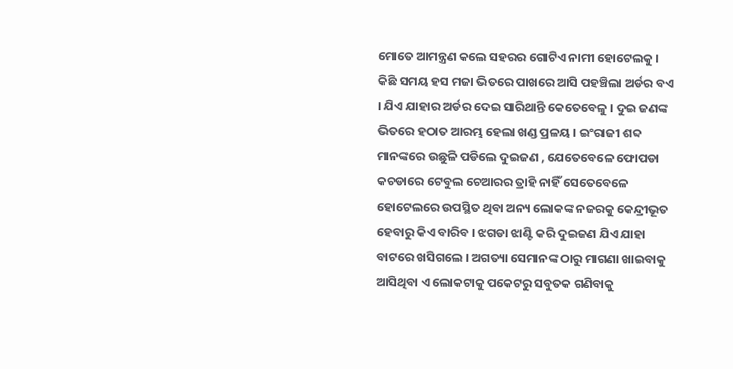ମୋତେ ଆମନ୍ତ୍ରଣ କଲେ ସହରର ଗୋଟିଏ ନାମୀ ହୋଟେଲକୁ । କିଛି ସମୟ ହସ ମଜା ଭିତରେ ପାଖରେ ଆସି ପହଞ୍ଚିଲା ଅର୍ଡର ବଏ । ଯିଏ ଯାହାର ଅର୍ଡର ଦେଇ ସାରିଥାନ୍ତି କେତେବେଳୁ । ଦୁଇ ଜଣଙ୍କ ଭିତରେ ହଠାତ ଆରମ୍ଭ ହେଲା ଖଣ୍ଡ ପ୍ରଳୟ । ଇଂରାଜୀ ଶବ୍ଦ ମାନଙ୍କରେ ଉଛୁଳି ପଡିଲେ ଦୁଇଜଣ , ଯେତେବେଳେ ଫୋପଡା କଚଡାରେ ଟେବୁଲ ଚେଆରର ତ୍ରାହି ନାହିଁ ସେତେବେଳେ ହୋଟେଲରେ ଉପସ୍ଥିତ ଥିବା ଅନ୍ୟ ଲୋକଙ୍କ ନଜରକୁ କେନ୍ଦ୍ରୀଭୂତ ହେବାରୁ କିଏ ବାରିବ । ଝଗଡା ଝାଣ୍ଟି କରି ଦୁଇଜଣ ଯିଏ ଯାହା ବାଟରେ ଖସିଗଲେ । ଅଗତ୍ୟା ସେମାନଙ୍କ ଠାରୁ ମାଗଣା ଖାଇବାକୁ ଆସିଥିବା ଏ ଲୋକଟାକୁ ପକେଟରୁ ସବୁତକ ଗଣିବାକୁ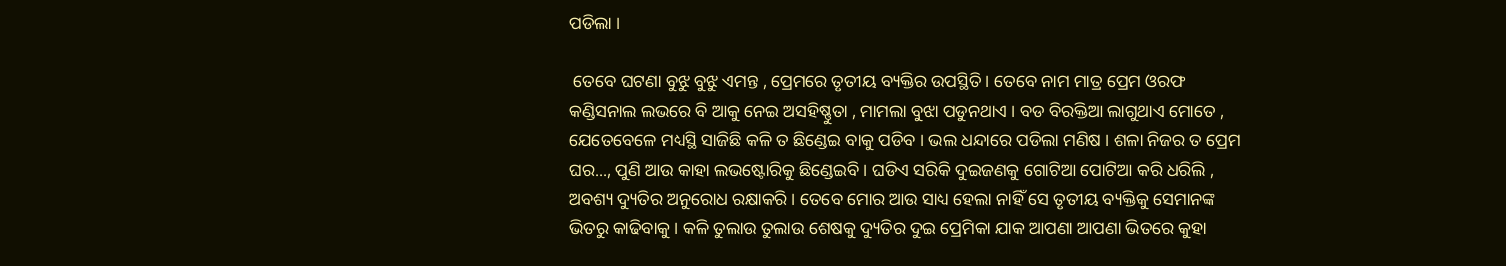ପଡିଲା ।

 ତେବେ ଘଟଣା ବୁଝୁ ବୁଝୁ ଏମନ୍ତ , ପ୍ରେମରେ ତୃତୀୟ ବ୍ୟକ୍ତିର ଉପସ୍ଥିତି । ତେବେ ନାମ ମାତ୍ର ପ୍ରେମ ଓରଫ କଣ୍ଡିସନାଲ ଲଭରେ ବି ଆକୁ ନେଇ ଅସହିଷ୍ଣୁତା , ମାମଲା ବୁଝା ପଡୁନଥାଏ । ବଡ ବିରକ୍ତିଆ ଲାଗୁଥାଏ ମୋତେ , ଯେତେବେଳେ ମଧ୍ୟସ୍ଥି ସାଜିଛି କଳି ତ ଛିଣ୍ଡେଇ ବାକୁ ପଡିବ । ଭଲ ଧନ୍ଦାରେ ପଡିଲା ମଣିଷ । ଶଳା ନିଜର ତ ପ୍ରେମ ଘର..., ପୁଣି ଆଉ କାହା ଲଭଷ୍ଟୋରିକୁ ଛିଣ୍ଡେଇବି । ଘଡିଏ ସରିକି ଦୁଇଜଣକୁ ଗୋଟିଆ ପୋଟିଆ କରି ଧରିଲି , ଅବଶ୍ୟ ଦ୍ୟୁତିର ଅନୁରୋଧ ରକ୍ଷାକରି । ତେବେ ମୋର ଆଉ ସାଧ୍ୟ ହେଲା ନାହିଁ ସେ ତୃତୀୟ ବ୍ୟକ୍ତିକୁ ସେମାନଙ୍କ ଭିତରୁ କାଢିବାକୁ । କଳି ତୁଲାଉ ତୁଲାଉ ଶେଷକୁ ଦ୍ୟୁତିର ଦୁଇ ପ୍ରେମିକା ଯାକ ଆପଣା ଆପଣା ଭିତରେ କୁହା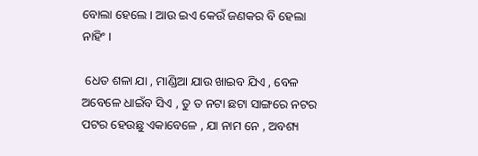ବୋଲା ହେଲେ । ଆଉ ଇଏ କେଉଁ ଜଣକର ବି ହେଲା ନାହିଂ ।

 ଧେତ ଶଳା ଯା , ମାଣ୍ଡିଆ ଯାଉ ଖାଇବ ଯିଏ , ବେଳ ଅବେଳେ ଧାଇଁବ ସିଏ , ତୁ ତ ନଟା ଛଟା ସାଙ୍ଗରେ ନଟର ପଟର ହେଉଛୁ ଏକାବେଳେ , ଯା ନାମ ନେ , ଅବଶ୍ୟ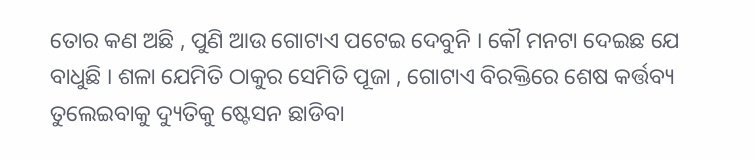ତୋର କଣ ଅଛି , ପୁଣି ଆଉ ଗୋଟାଏ ପଟେଇ ଦେବୁନି । କୌ ମନଟା ଦେଇଛ ଯେ ବାଧୁଛି । ଶଳା ଯେମିତି ଠାକୁର ସେମିତି ପୂଜା , ଗୋଟାଏ ବିରକ୍ତିରେ ଶେଷ କର୍ତ୍ତବ୍ୟ ତୁଲେଇବାକୁ ଦ୍ୟୁତିକୁ ଷ୍ଟେସନ ଛାଡିବା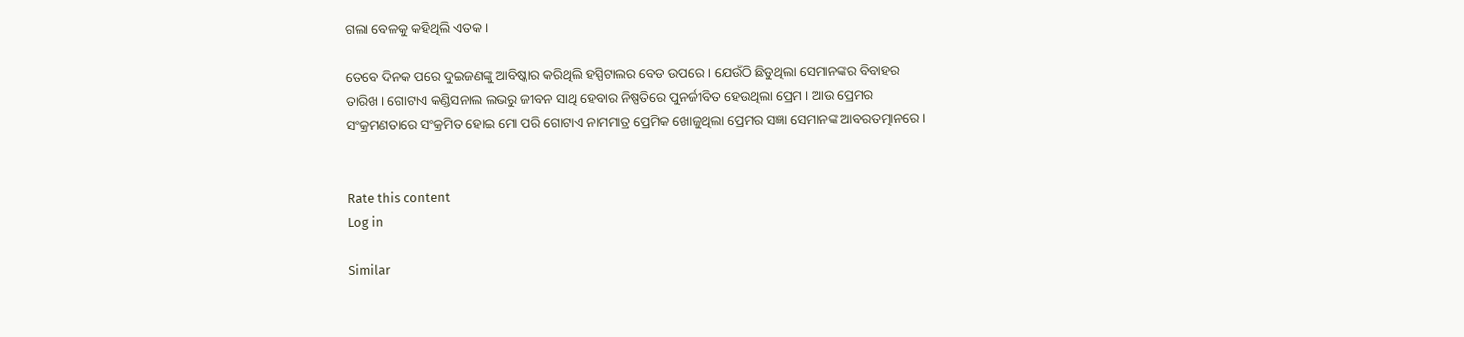ଗଲା ବେଳକୁ କହିଥିଲି ଏତକ ।

ତେବେ ଦିନକ ପରେ ଦୁଇଜଣଙ୍କୁ ଆବିଷ୍କାର କରିଥିଲି ହସ୍ପିଟାଲର ବେଡ ଉପରେ । ଯେଉଁଠି ଛିଡୁଥିଲା ସେମାନଙ୍କର ବିବାହର ତାରିଖ । ଗୋଟାଏ କଣ୍ଡିସନାଲ ଲଭରୁ ଜୀବନ ସାଥି ହେବାର ନିଷ୍ପତିରେ ପୁନର୍ଜୀବିତ ହେଉଥିଲା ପ୍ରେମ । ଆଉ ପ୍ରେମର ସଂକ୍ରମଣତାରେ ସଂକ୍ରମିତ ହୋଇ ମୋ ପରି ଗୋଟାଏ ନାମମାତ୍ର ପ୍ରେମିକ ଖୋଜୁଥିଲା ପ୍ରେମର ସଜ୍ଞା ସେମାନଙ୍କ ଆବରତତ୍ମାନରେ ।


Rate this content
Log in

Similar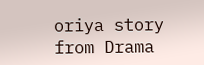oriya story from Drama